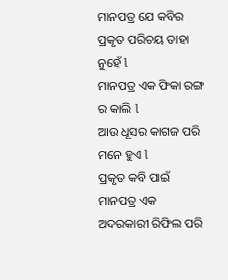ମାନପତ୍ର ଯେ କବିର
ପ୍ରକୃତ ପରିଚୟ ତାହା ନୁହେଁ l
ମାନପତ୍ର ଏକ ଫିକା ରଙ୍ଗ ର କାଲି l
ଆଉ ଧୂସର କାଗଜ ପରି ମନେ ହୁଏ l
ପ୍ରକୃତ କବି ପାଇଁ ମାନପତ୍ର ଏକ
ଅଦରକାରୀ ରିଫିଲ ପରି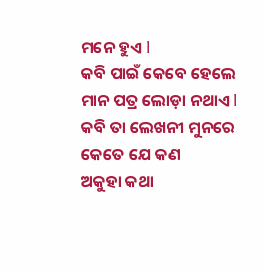ମନେ ହୁଏ l
କବି ପାଇଁ କେବେ ହେଲେ
ମାନ ପତ୍ର ଲୋଡ଼ା ନଥାଏ l
କବି ତା ଲେଖନୀ ମୁନରେ
କେତେ ଯେ କଣ
ଅକୁହା କଥା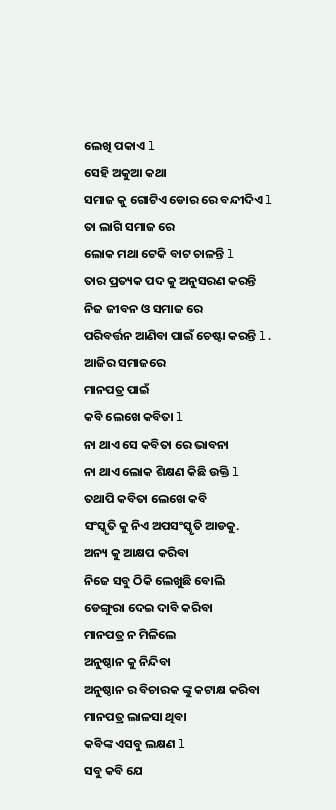ଲେଖି ପକାଏ l
ସେହି ଅକୁଆ କଥା
ସମାଜ କୁ ଗୋଟିଏ ଡୋର ରେ ବନ୍ଦୀଦିଏ l
ତା ଲାଗି ସମାଜ ରେ
ଲୋକ ମଥା ଟେକି ବାଟ ଚାଳନ୍ତି l
ତାର ପ୍ରତ୍ୟକ ପଦ କୁ ଅନୁସରଣ କରନ୍ତି
ନିଜ ଜୀବନ ଓ ସମାଜ ରେ
ପରିବର୍ତ୍ତନ ଆଣିବା ପାଇଁ ଚେଷ୍ଟା କରନ୍ତି l.
ଆଜିର ସମାଜରେ
ମାନପତ୍ର ପାଇଁ
କବି ଲେଖେ କବିତା l
ନା ଥାଏ ସେ କବିତା ରେ ଭାବନା
ନା ଥାଏ ଲୋକ ଶିକ୍ଷଣ କିଛି ଉକ୍ତି l
ତଥାପି କବିତା ଲେଖେ କବି
ସଂସ୍କୃତି କୁ ନିଏ ଅପସଂସ୍କୃତି ଆଡକୁ.
ଅନ୍ୟ କୁ ଆକ୍ଷପ କରିବା
ନିଜେ ସବୁ ଠିକି ଲେଖୁଛି ବୋଲି
ଡେଙ୍ଗୁରା ଦେଇ ଦାବି କରିବା
ମାନପତ୍ର ନ ମିଳିଲେ
ଅନୁଷ୍ଠାନ କୁ ନିନ୍ଦିବା
ଅନୁଷ୍ଠାନ ର ବିଚାରକ ଙ୍କୁ କଟାକ୍ଷ କରିବା
ମାନପତ୍ର ଲାଳସା ଥିବା
କବିଙ୍କ ଏସବୁ ଲକ୍ଷଣ l
ସବୁ କବି ଯେ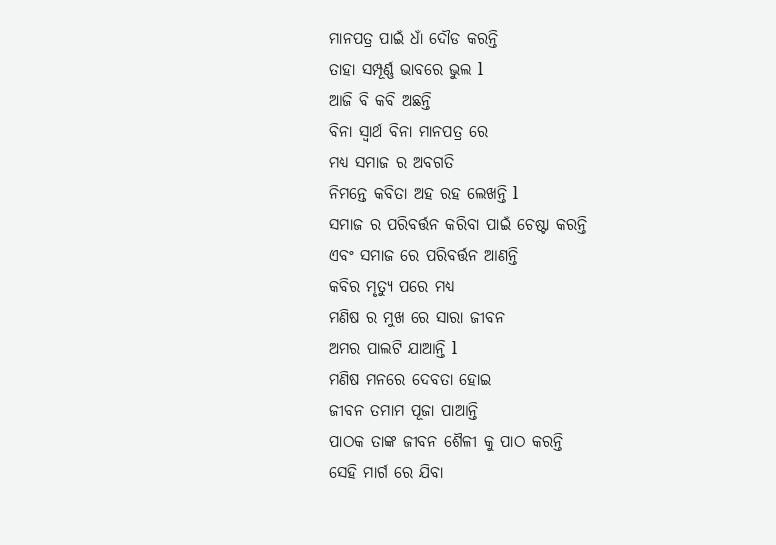ମାନପତ୍ର ପାଇଁ ଧାଁ ଦୌଡ କରନ୍ତି
ତାହା ସମ୍ପୂର୍ଣ୍ଣ ଭାବରେ ଭୁଲ l
ଆଜି ବି କବି ଅଛନ୍ତି
ବିନା ସ୍ୱାର୍ଥ ବିନା ମାନପତ୍ର ରେ
ମଧ୍ୟ ସମାଜ ର ଅବଗତି
ନିମନ୍ତେ କବିତା ଅହ ରହ ଲେଖନ୍ତି l
ସମାଜ ର ପରିବର୍ତ୍ତନ କରିବା ପାଇଁ ଚେଷ୍ଟା କରନ୍ତି
ଏବଂ ସମାଜ ରେ ପରିବର୍ତ୍ତନ ଆଣନ୍ତି
କବିର ମୃତ୍ୟୁ ପରେ ମଧ୍ୟ
ମଣିଷ ର ମୁଖ ରେ ସାରା ଜୀବନ
ଅମର ପାଲଟି ଯାଆନ୍ତି l
ମଣିଷ ମନରେ ଦେବତା ହୋଇ
ଜୀବନ ତମାମ ପୂଜା ପାଆନ୍ତି
ପାଠକ ତାଙ୍କ ଜୀବନ ଶୈଳୀ କୁ ପାଠ କରନ୍ତି
ସେହି ମାର୍ଗ ରେ ଯିବା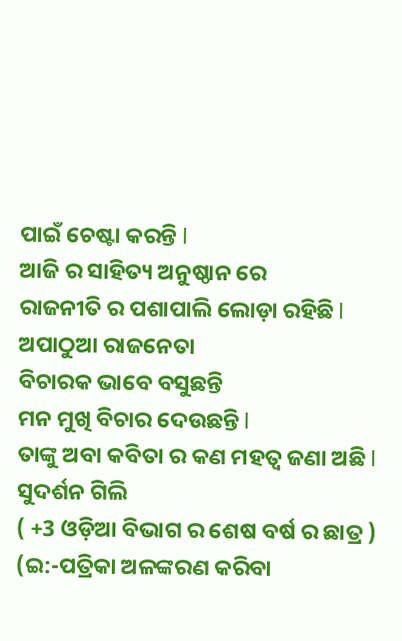ପାଇଁ ଚେଷ୍ଟା କରନ୍ତି l
ଆଜି ର ସାହିତ୍ୟ ଅନୁଷ୍ଠାନ ରେ
ରାଜନୀତି ର ପଶାପାଲି ଲୋଡ଼ା ରହିଛି l
ଅପାଠୁଆ ରାଜନେତା
ବିଚାରକ ଭାବେ ବସୁଛନ୍ତି
ମନ ମୁଖି ବିଚାର ଦେଉଛନ୍ତି l
ତାଙ୍କୁ ଅବା କବିତା ର କଣ ମହତ୍ୱ ଜଣା ଅଛି l
ସୁଦର୍ଶନ ଗିଲି
( +3 ଓଡ଼ିଆ ବିଭାଗ ର ଶେଷ ବର୍ଷ ର ଛାତ୍ର )
(ଇ:-ପତ୍ରିକା ଅଳଙ୍କରଣ କରିବା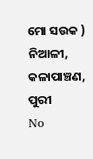ମୋ ସଉକ )
ନିଆଳୀ, କଳାପାଞ୍ଚଣ, ପୁରୀ
No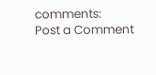comments:
Post a Comment